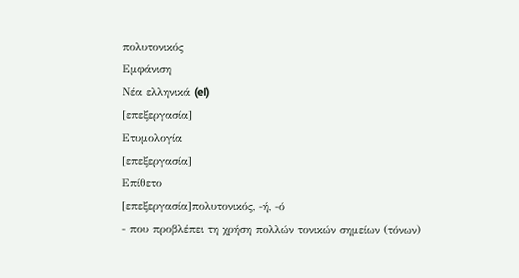πολυτονικός
Εμφάνιση
Νέα ελληνικά (el)
[επεξεργασία]
Ετυμολογία
[επεξεργασία]
Επίθετο
[επεξεργασία]πολυτονικός, -ή, -ό
- που προβλέπει τη χρήση πολλών τονικών σημείων (τόνων)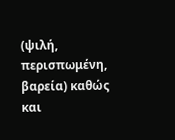(ψιλή, περισπωμένη, βαρεία) καθώς και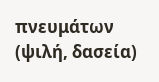πνευμάτων (ψιλή, δασεία)